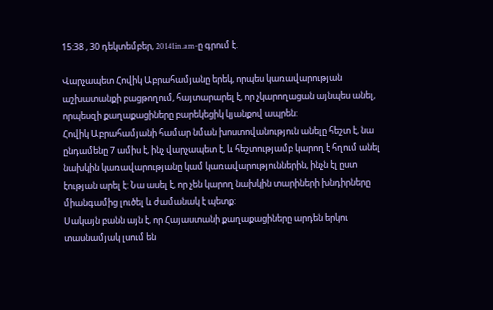15:38 , 30 դեկտեմբեր, 20141in.am-ը գրում է.

Վարչապետ Հովիկ Աբրահամյանը երեկ, որպես կառավարության աշխատանքի բացթողում, հայտարարել է, որ չկարողացան այնպես անել, որպեսզի քաղաքացիները բարեկեցիկ կյանքով ապրեն:
Հովիկ Աբրահամյանի համար նման խոստովանություն անելը հեշտ է, նա ընդամենը 7 ամիս է, ինչ վարչապետ է, և հեշտությամբ կարող է հղում անել նախկին կառավարությանը կամ կառավարություններին, ինչն էլ ըստ էության արել է: Նա ասել է, որ չեն կարող նախկին տարիների խնդիրները միանգամից լուծել և ժամանակ է պետք:
Սակայն բանն այն է, որ Հայաստանի քաղաքացիները արդեն երկու տասնամյակ լսում են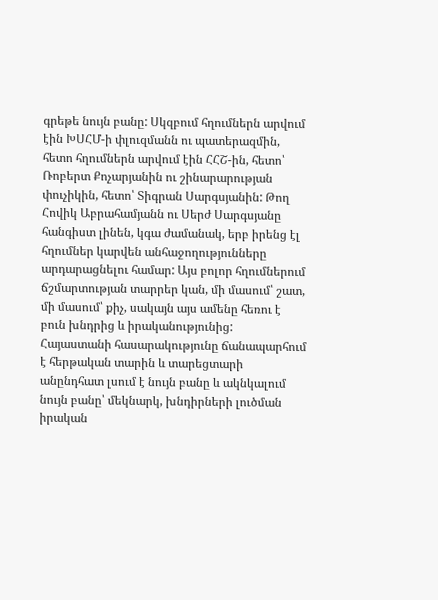գրեթե նույն բանը: Սկզբում հղումներն արվում էին ԽՍՀՄ-ի փլուզմանն ու պատերազմին, հետո հղումներն արվում էին ՀՀՇ-ին, հետո՝ Ռոբերտ Քոչարյանին ու շինարարության փուչիկին, հետո՝ Տիգրան Սարգսյանին: Թող Հովիկ Աբրահամյանն ու Սերժ Սարգսյանը հանգիստ լինեն, կգա ժամանակ, երբ իրենց էլ հղումներ կարվեն անհաջողությունները արդարացնելու համար: Այս բոլոր հղումներում ճշմարտության տարրեր կան, մի մասում՝ շատ, մի մասում՝ քիչ, սակայն այս ամենը հեռու է բուն խնդրից և իրականությունից:
Հայաստանի հասարակությունը ճանապարհում է հերթական տարին և տարեցտարի անընդհատ լսում է նույն բանը և ակնկալում նույն բանը՝ մեկնարկ, խնդիրների լուծման իրական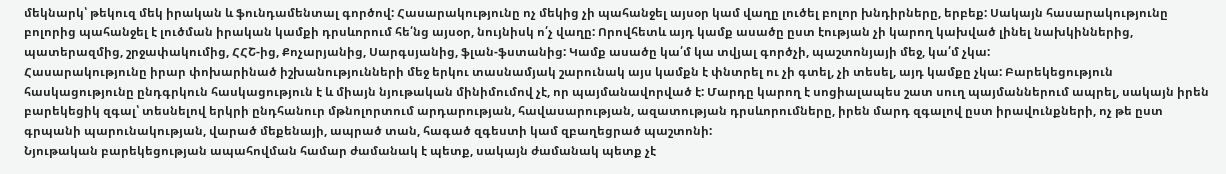մեկնարկ՝ թեկուզ մեկ իրական և ֆունդամենտալ գործով: Հասարակությունը ոչ մեկից չի պահանջել այսօր կամ վաղը լուծել բոլոր խնդիրները, երբեք: Սակայն հասարակությունը բոլորից պահանջել է լուծման իրական կամքի դրսևորում հե՛նց այսօր, նույնիսկ ո՛չ վաղը: Որովհետև այդ կամք ասածը ըստ էության չի կարող կախված լինել նախկիններից, պատերազմից, շրջափակումից, ՀՀՇ-ից, Քոչարյանից, Սարգսյանից, ֆլան-ֆստանից: Կամք ասածը կա՛մ կա տվյալ գործչի, պաշտոնյայի մեջ, կա՛մ չկա:
Հասարակությունը իրար փոխարինած իշխանությունների մեջ երկու տասնամյակ շարունակ այս կամքն է փնտրել ու չի գտել, չի տեսել, այդ կամքը չկա: Բարեկեցություն հասկացությունը ընդգրկուն հասկացություն է և միայն նյութական մինիմումով չէ, որ պայմանավորված է: Մարդը կարող է սոցիալապես շատ սուղ պայմաններում ապրել, սակայն իրեն բարեկեցիկ զգալ՝ տեսնելով երկրի ընդհանուր մթնոլորտում արդարության, հավասարության, ազատության դրսևորումները, իրեն մարդ զգալով ըստ իրավունքների, ոչ թե ըստ գրպանի պարունակության, վարած մեքենայի, ապրած տան, հագած զգեստի կամ զբաղեցրած պաշտոնի:
Նյութական բարեկեցության ապահովման համար ժամանակ է պետք, սակայն ժամանակ պետք չէ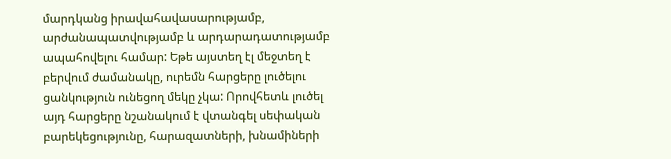մարդկանց իրավահավասարությամբ, արժանապատվությամբ և արդարադատությամբ ապահովելու համար: Եթե այստեղ էլ մեջտեղ է բերվում ժամանակը, ուրեմն հարցերը լուծելու ցանկություն ունեցող մեկը չկա: Որովհետև լուծել այդ հարցերը նշանակում է վտանգել սեփական բարեկեցությունը, հարազատների, խնամիների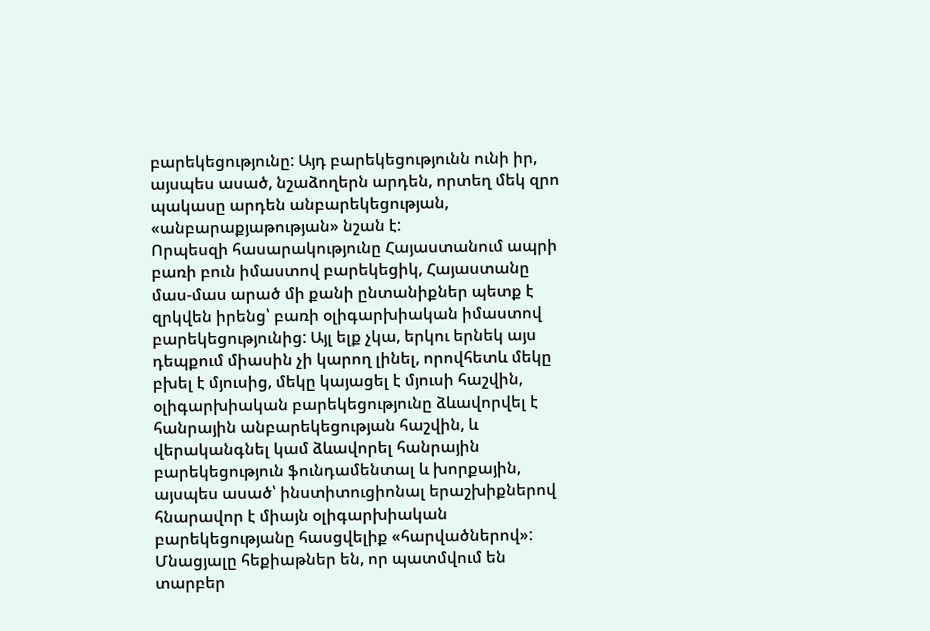բարեկեցությունը: Այդ բարեկեցությունն ունի իր, այսպես ասած, նշաձողերն արդեն, որտեղ մեկ զրո պակասը արդեն անբարեկեցության, «անբարաքյաթության» նշան է:
Որպեսզի հասարակությունը Հայաստանում ապրի բառի բուն իմաստով բարեկեցիկ, Հայաստանը մաս-մաս արած մի քանի ընտանիքներ պետք է զրկվեն իրենց՝ բառի օլիգարխիական իմաստով բարեկեցությունից: Այլ ելք չկա, երկու երնեկ այս դեպքում միասին չի կարող լինել, որովհետև մեկը բխել է մյուսից, մեկը կայացել է մյուսի հաշվին, օլիգարխիական բարեկեցությունը ձևավորվել է հանրային անբարեկեցության հաշվին, և վերականգնել կամ ձևավորել հանրային բարեկեցություն ֆունդամենտալ և խորքային, այսպես ասած՝ ինստիտուցիոնալ երաշխիքներով հնարավոր է միայն օլիգարխիական բարեկեցությանը հասցվելիք «հարվածներով»:
Մնացյալը հեքիաթներ են, որ պատմվում են տարբեր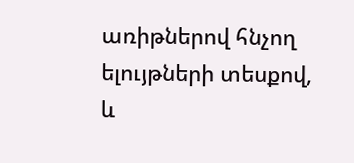առիթներով հնչող ելույթների տեսքով, և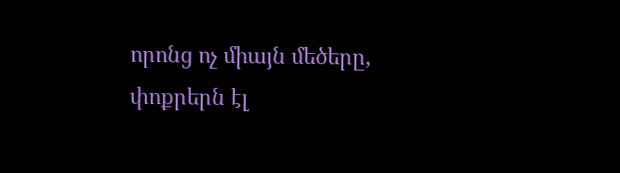որոնց ոչ միայն մեծերը, փոքրերն էլ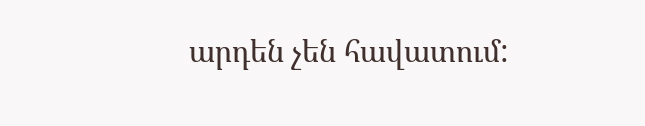արդեն չեն հավատում: